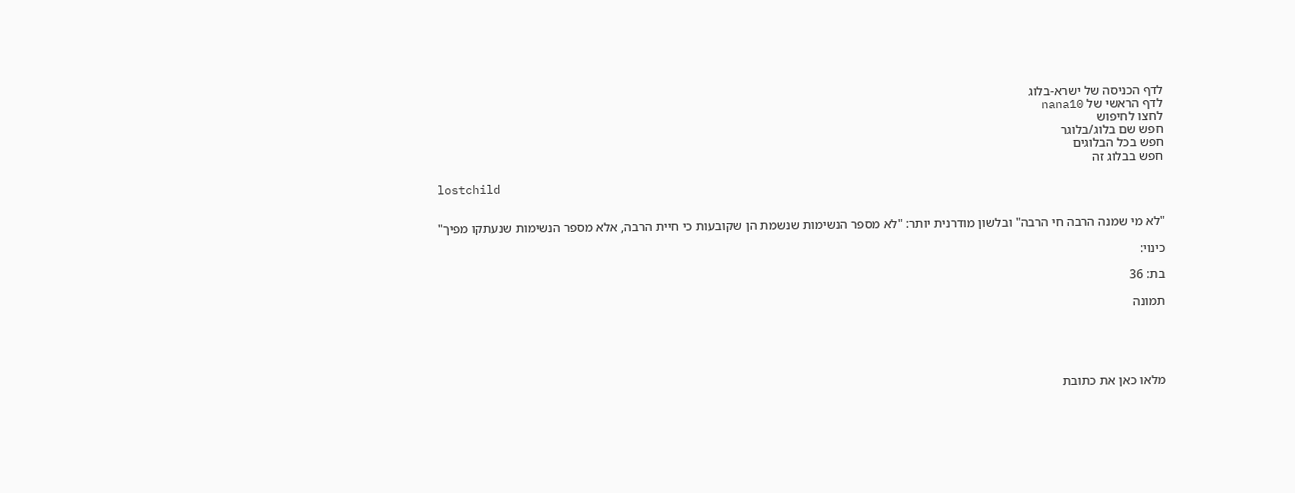לדף הכניסה של ישרא-בלוג
לדף הראשי של nana10
לחצו לחיפוש
חפש שם בלוג/בלוגר
חפש בכל הבלוגים
חפש בבלוג זה

lostchild


"לא מי שמנה הרבה חי הרבה" ובלשון מודרנית יותר: "לא מספר הנשימות שנשמת הן שקובעות כי חיית הרבה, אלא מספר הנשימות שנעתקו מפיך"

כינוי:

בת: 36

תמונה





מלאו כאן את כתובת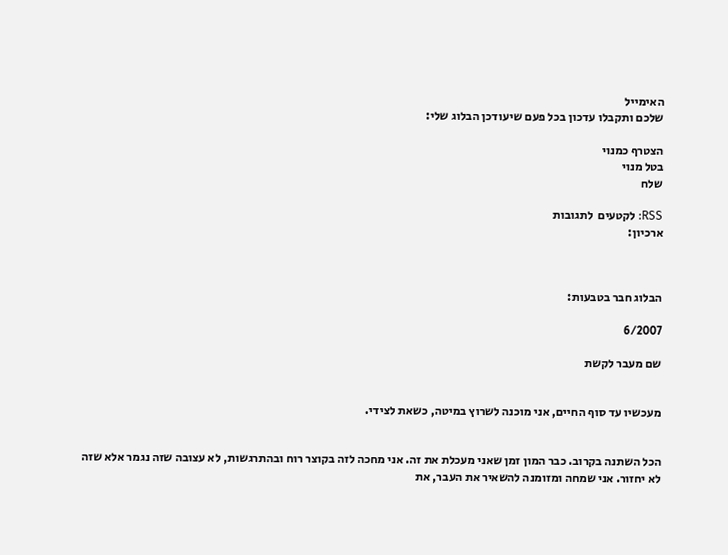האימייל
שלכם ותקבלו עדכון בכל פעם שיעודכן הבלוג שלי:

הצטרף כמנוי
בטל מנוי
שלח

RSS: לקטעים  לתגובות
ארכיון:



הבלוג חבר בטבעות:

6/2007

שם מעבר לקשת


מעכשיו עד סוף החיים, אני מוכנה לשרוץ במיטה, כשאת לצידי.


הכל השתנה בקרוב. כבר המון זמן שאני מעכלת את זה. אני מחכה לזה בקוצר רוח ובהתרגשות, לא עצובה שזה נגמר אלא שזה לא יחזור. אני שמחה ומזומנה להשאיר את העבר, את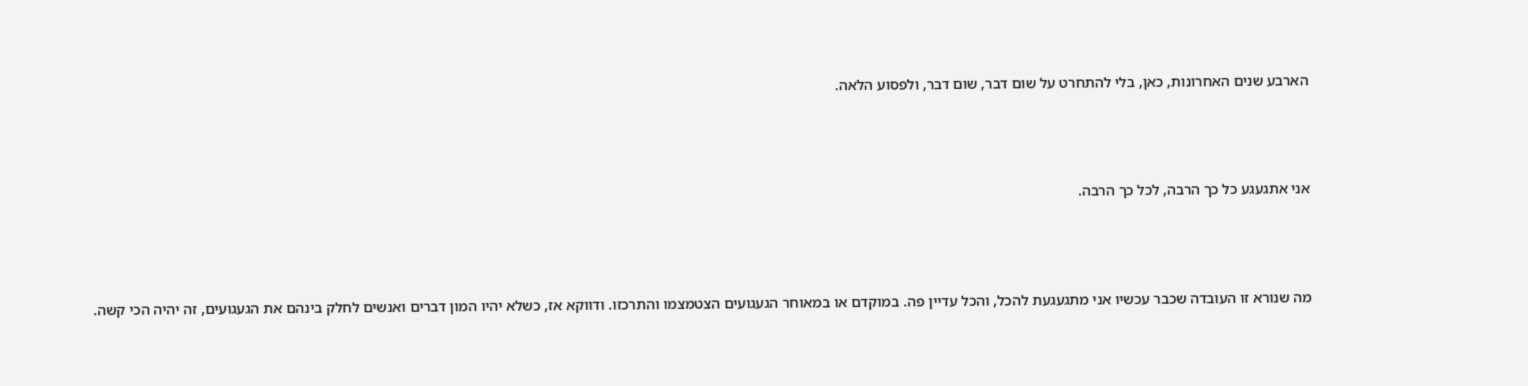הארבע שנים האחרונות, כאן, בלי להתחרט על שום דבר, שום דבר, ולפסוע הלאה.



אני אתגעגע כל כך הרבה, לכל כך הרבה.



מה שנורא זו העובדה שכבר עכשיו אני מתגעגעת להכל, והכל עדיין פה. במוקדם או במאוחר הגעגועים הצטמצמו והתרכזו. ודווקא אז, כשלא יהיו המון דברים ואנשים לחלק בינהם את הגעגועים, זה יהיה הכי קשה.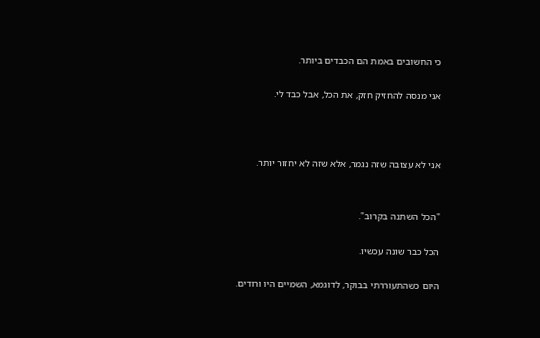כי החשובים באמת הם הכבדים ביותר.

אני מנסה להחזיק חזק, את הכל, אבל כבד לי.



אני לא עצובה שזה נגמר, אלא שזה לא יחזור יותר.


"הכל השתנה בקרוב".

הכל כבר שונה עכשיו.

היום כשהתעוררתי בבוקר, לדוגמא, השמיים היו ורודים.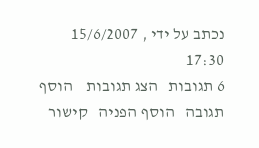נכתב על ידי , 15/6/2007 17:30
6 תגובות   הצג תגובות    הוסף תגובה   הוסף הפניה   קישור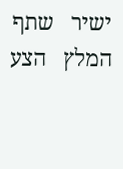ישיר   שתף   המלץ   הצע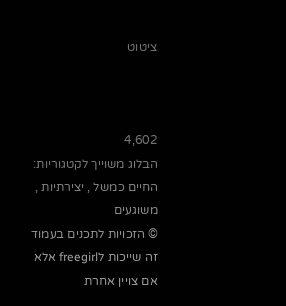ציטוט



4,602
הבלוג משוייך לקטגוריות: החיים כמשל , יצירתיות , משוגעים
© הזכויות לתכנים בעמוד זה שייכות לfreegirl אלא אם צויין אחרת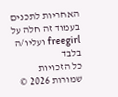האחריות לתכנים בעמוד זה חלה על freegirl ועליו/ה בלבד
כל הזכויות שמורות 2026 ©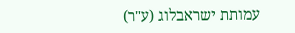עמותת ישראבלוג (ע"ר)